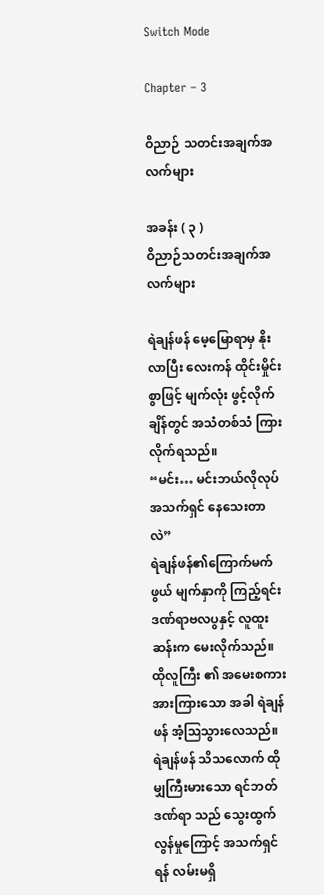Switch Mode

Chapter – 3

ဝိညာဉ် သတင်းအချက်အလက်များ

အခန်း ( ၃ )
ဝိညာဉ်သတင်းအချက်အလက်များ

ရဲချန်ဖန် မေ့မြောရာမှ နိုးလာပြီး လေးကန် ထိုင်းမှိုင်းစွာဖြင့် မျက်လုံး ဖွင့်လိုက်ချိန်တွင် အသံတစ်သံ ကြားလိုက်ရသည်။
“မင်း… မင်းဘယ်လိုလုပ် အသက်ရှင် နေသေးတာလဲ”
ရဲချန်ဖန်၏ကြောက်မက်ဖွယ် မျက်နှာကို ကြည့်ရင်း ဒဏ်ရာဗလပွနှင့် လူထူးဆန်းက မေးလိုက်သည်။
ထိုလူကြီး ၏ အမေးစကား အားကြားသော အခါ ရဲချန်ဖန် အံ့ဩသွားလေသည်။
ရဲချန်ဖန် သိသလောက် ထိုမျှကြီးမားသော ရင်ဘတ်ဒဏ်ရာ သည် သွေးထွက်လွန်မှုကြောင့် အသက်ရှင်ရန် လမ်းမရှိ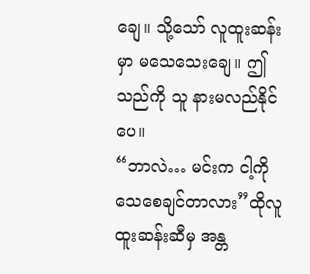ချေ။ သို့သော် လူထူးဆန်းမှာ မသေသေးချေ။ ဤသည်ကို သူ နားမလည်နိုင်ပေ။
“ဘာလဲ… မင်းက ငါ့ကိုသေစေချင်တာလား”ထိုလူထူးဆန်းဆီမှ အန္တ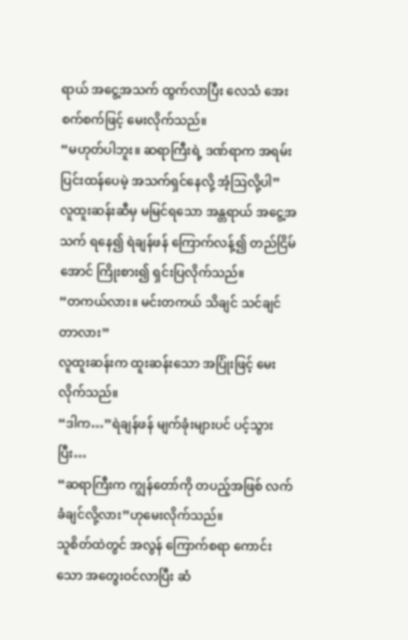ရာယ် အငွေ့အသက် ထွက်လာပြီး လေသံ အေးစက်စက်ဖြင့် မေးလိုက်သည်။
“မဟုတ်ပါဘူး။ ဆရာကြီးရဲ့ ဒဏ်ရာက အရမ်းပြင်းထန်ပေမဲ့ အသက်ရှင်နေလို့ အံ့ဩလို့ပါ”
လူထူးဆန်းဆီမှ မမြင်ရသော အန္တရာယ် အငွေ့အသက် ရနေ၍ ရဲချန်ဖန် ကြောက်လန့်၍ တည်ငြိမ်အောင် ကြိုးစား၍ ရှင်းပြလိုက်သည်။
“တကယ်လား။ မင်းတကယ် သိချင် သင်ချင်တာလား”
လူထူးဆန်းက ထူးဆန်းသော အပြုံးဖြင့် မေးလိုက်သည်။
“ဒါက…”ရဲချန်ဖန် မျက်ခုံးများပင် ပင့်သွားပြီး…
“ဆရာကြီးက ကျွန်တော်ကို တပည့်အဖြစ် လက်ခံချင်လို့လား”ဟုမေးလိုက်သည်။
သူစိတ်ထဲတွင် အလွန် ကြောက်စရာ ကောင်းသော အတွေးဝင်လာပြီး ဆံ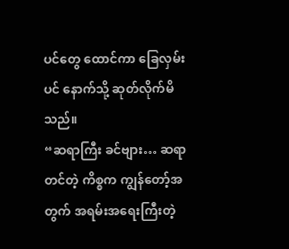ပင်တွေ ထောင်ကာ ခြေလှမ်းပင် နောက်သို့ ဆုတ်လိုက်မိသည်။
“ဆရာကြီး ခင်ဗျား… ဆရာတင်တဲ့ ကိစ္စက ကျွန်တော့်အတွက် အရမ်းအရေးကြီးတဲ့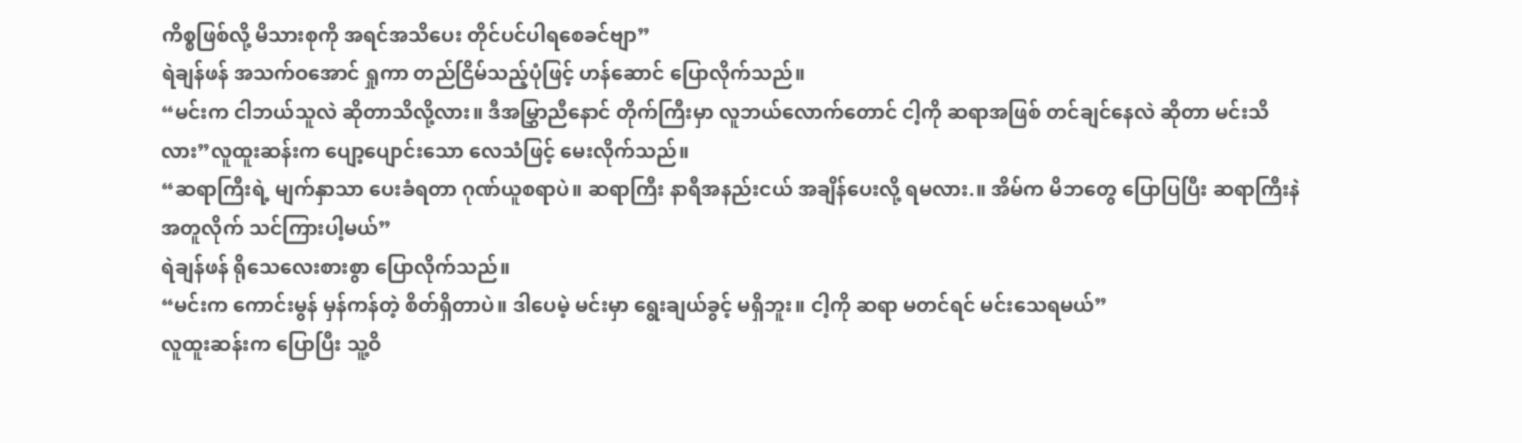ကိစ္စဖြစ်လို့ မိသားစုကို အရင်အသိပေး တိုင်ပင်ပါရစေခင်ဗျာ”
ရဲချန်ဖန် အသက်ဝအောင် ရှုကာ တည်ငြိမ်သည့်ပုံဖြင့် ဟန်ဆောင် ပြောလိုက်သည်။
“မင်းက ငါဘယ်သူလဲ ဆိုတာသိလို့လား။ ဒီအမြွှာညီနောင် တိုက်ကြီးမှာ လူဘယ်လောက်တောင် ငါ့ကို ဆရာအဖြစ် တင်ချင်နေလဲ ဆိုတာ မင်းသိလား”လူထူးဆန်းက ပျော့ပျောင်းသော လေသံဖြင့် မေးလိုက်သည်။
“ဆရာကြီးရဲ့ မျက်နှာသာ ပေးခံရတာ ဂုဏ်ယူစရာပဲ။ ဆရာကြီး နာရီအနည်းငယ် အချိန်ပေးလို့ ရမလား.။ အိမ်က မိဘတွေ ပြောပြပြီး ဆရာကြီးနဲအတူလိုက် သင်ကြားပါ့မယ်”
ရဲချန်ဖန် ရိုသေလေးစားစွာ ပြောလိုက်သည်။
“မင်းက ကောင်းမွန် မှန်ကန်တဲ့ စိတ်ရှိတာပဲ။ ဒါပေမဲ့ မင်းမှာ ရွေးချယ်ခွင့် မရှိဘူး။ ငါ့ကို ဆရာ မတင်ရင် မင်းသေရမယ်”
လူထူးဆန်းက ပြောပြီး သူ့ဝိ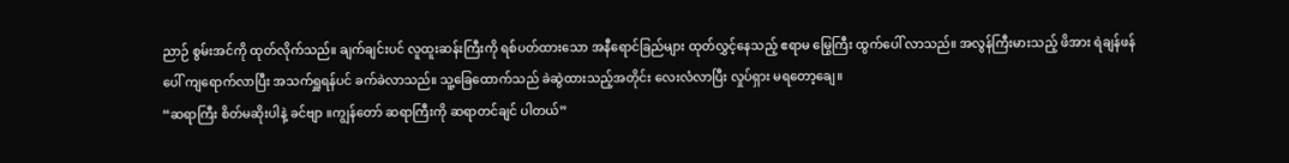ညာဉ် စွမ်းအင်ကို ထုတ်လိုက်သည်။ ချက်ချင်းပင် လူထူးဆန်းကြီးကို ရစ်ပတ်ထားသော အနီရောင်ခြည်များ ထုတ်လွှင့်နေသည့် ဧရာမ မြွေကြီး ထွက်ပေါ် လာသည်။ အလွန်ကြီးမားသည့် ဖိအား ရဲချန်ဖန်ပေါ် ကျရောက်လာပြီး အသက်ရှူရန်ပင် ခက်ခဲလာသည်။ သူ့ခြေထောက်သည် ခဲဆွဲထားသည့်အတိုင်း လေးလံလာပြီး လှုပ်ရှား မရတော့ချေ။
“ဆရာကြီး စိတ်မဆိုးပါနဲ့ ခင်ဗျာ ။ကျွန်တော် ဆရာကြီးကို ဆရာတင်ချင် ပါတယ်”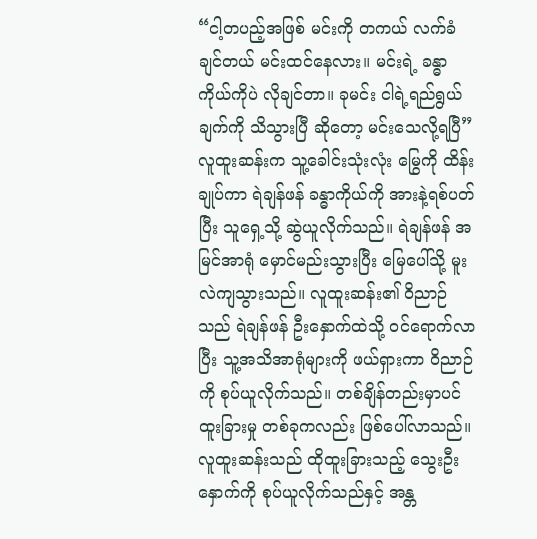“ငါ့တပည့်အဖြစ် မင်းကို တကယ် လက်ခံချင်တယ် မင်းထင်နေလား။ မင်းရဲ့ ခန္ဓာကိုယ်ကိုပဲ လိုချင်တာ။ ခုမင်း ငါရဲ့ရည်ရွယ်ချက်ကို သိသွားပြီ ဆိုတော့ မင်းသေလို့ရပြီ”
လူထူးဆန်းက သူ့ခေါင်းသုံးလုံး မြွေကို ထိန်းချုပ်ကာ ရဲချန်ဖန် ခန္ဓာကိုယ်ကို အားနဲ့ရစ်ပတ်ပြီး သူရှေ့သို့ ဆွဲယူလိုက်သည်။ ရဲချန်ဖန် အမြင်အာရုံ မှောင်မည်းသွားပြီး မြေပေါ်သို့ မူးလဲကျသွားသည်။ လူထူးဆန်း၏ ဝိညာဉ်သည် ရဲချန်ဖန် ဦးနှောက်ထဲသို့ ဝင်ရောက်လာပြီး သူ့အသိအာရုံများကို ဖယ်ရှားကာ ဝိညာဉ်ကို စုပ်ယူလိုက်သည်။ တစ်ချိန်တည်းမှာပင် ထူးခြားမှု တစ်ခုကလည်း ဖြစ်ပေါ်လာသည်။
လူထူးဆန်းသည် ထိုထူးခြားသည့် သွေးဦးနှောက်ကို စုပ်ယူလိုက်သည်နှင့် အန္တ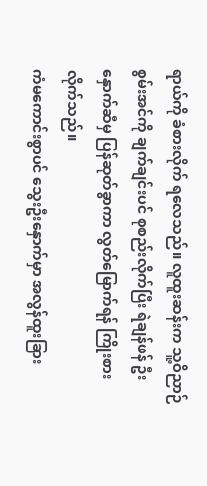ရာယ်ကို ခံစားလိုက် ရလေသည်။ လူထူးဆန်းက သူ့ဝိညာဉ် စွမ်းအင်ကို ချက်ချင်းပင် စုစည်းလိုက်ပြီး ရဲချန်ဖန် ဦးနှောက်ဆီမှ ပြန်ဆုတ်ခွာကာ လွတ်မြောက်ရန် ကြိုးစားလိုက်သည်။
ကံမကောင်းစွာပင် သွေးဦးနှောက်မှာ အလွန်ထူးခြား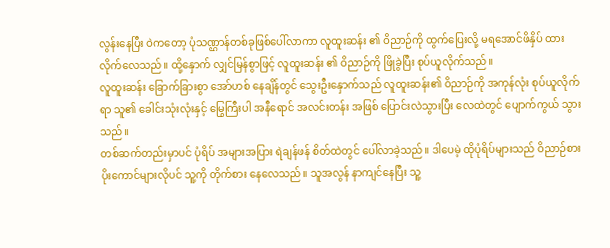လွန်းနေပြီး ဝဲကတော့ ပုံသဏ္ဌာန်တစ်ခုဖြစ်ပေါ်လာကာ လူထူးဆန်း ၏ ဝိညာဉ်ကို ထွက်ပြေးလို့ မရအောင်ဖိနှိပ် ထားလိုက်လေသည်။ ထို့နှောက် လျှင်မြန်စွာဖြင့် လူထူးဆန်း ၏ ဝိညာဉ်ကို ဖြိုခွဲပြီး စုပ်ယူလိုက်သည်။
လူထူးဆန်း ခြောက်ခြားစွာ အော်ဟစ် နေချိန်တွင် သွေးဦးနှောက်သည် လူထူးဆန်း၏ ဝိညာဉ်ကို အကုန်လုံး စုပ်ယူလိုက်ရာ သူ၏ ခေါင်းသုံးလုံးနှင့် မြွေကြီးပါ အနီရောင် အလင်းတန်း အဖြစ် ပြောင်းလဲသွားပြီး လေထဲတွင် ပျောက်ကွယ် သွားသည်။
တစ်ဆက်တည်းမှာပင် ပုံရိပ် အများအပြား ရဲချန်ဖန် စိတ်ထဲတွင် ပေါ်လာခဲ့သည်။ ဒါပေမဲ့ ထိုပုံရိပ်များသည် ဝိညာဉ်စား ပိုးကောင်များလိုပင် သူ့ကို တိုက်စား နေလေသည်။ သူအလွန် နာကျင်နေပြီး သူ့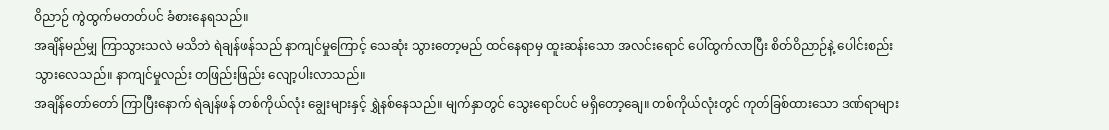ဝိညာဉ် ကွဲထွက်မတတ်ပင် ခံစားနေရသည်။
အချိန်မည်မျှ ကြာသွားသလဲ မသိဘဲ ရဲချန်ဖန်သည် နာကျင်မှုကြောင့် သေဆုံး သွားတော့မည် ထင်နေရာမှ ထူးဆန်းသော အလင်းရောင် ပေါ်ထွက်လာပြီး စိတ်ဝိညာဉ်နဲ့ ပေါင်းစည်း သွားလေသည်။ နာကျင်မှုလည်း တဖြည်းဖြည်း လျော့ပါးလာသည်။
အချိန်တော်တော် ကြာပြီးနောက် ရဲချန်ဖန် တစ်ကိုယ်လုံး ချွေးများနှင့် ရွှဲနစ်နေသည်။ မျက်နှာတွင် သွေးရောင်ပင် မရှိတော့ချေ။ တစ်ကိုယ်လုံးတွင် ကုတ်ခြစ်ထားသော ဒဏ်ရာများ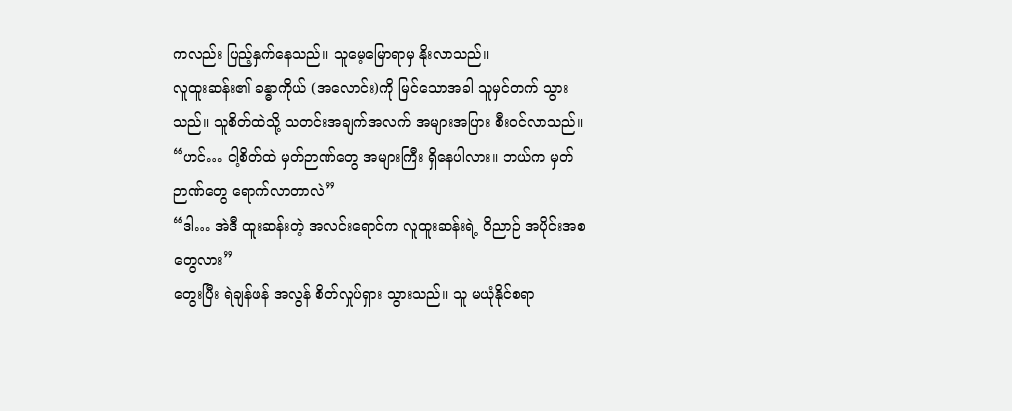ကလည်း ပြည့်နှက်နေသည်။ သူမေ့မြောရာမှ နိုးလာသည်။
လူထူးဆန်း၏ ခန္ဓာကိုယ် (အလောင်း)ကို မြင်သောအခါ သူမှင်တက် သွားသည်။ သူစိတ်ထဲသို့ သတင်းအချက်အလက် အများအပြား စီးဝင်လာသည်။
“ဟင်… ငါ့စိတ်ထဲ မှတ်ဉာဏ်တွေ အများကြီး ရှိနေပါလား။ ဘယ်က မှတ်ဉာဏ်တွေ ရောက်လာတာလဲ”
“ဒါ… အဲဒီ ထူးဆန်းတဲ့ အလင်းရောင်က လူထူးဆန်းရဲ့ ဝိညာဉ် အပိုင်းအစ တွေလား”
တွေးပြီး ရဲချန်ဖန် အလွန် စိတ်လှုပ်ရှား သွားသည်။ သူ မယုံနိုင်စရာ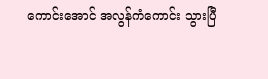ကောင်းအောင် အလွန်ကံကောင်း သွားပြီ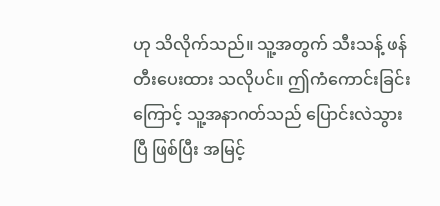ဟု သိလိုက်သည်။ သူ့အတွက် သီးသန့် ဖန်တီးပေးထား သလိုပင်။ ဤကံကောင်းခြင်းကြောင့် သူ့အနာဂတ်သည် ပြောင်းလဲသွားပြီ ဖြစ်ပြီး အမြင့်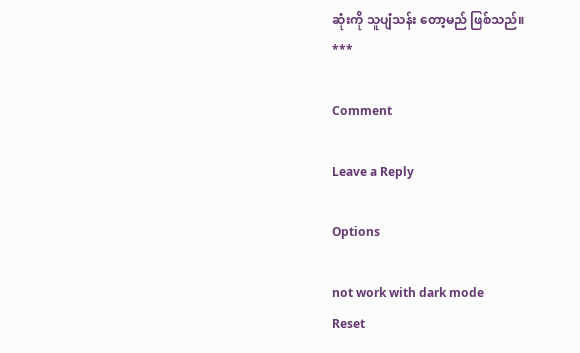ဆုံးကို သူပျံသန်း တော့မည် ဖြစ်သည်။
***

Comment

Leave a Reply

Options

not work with dark mode
Reset